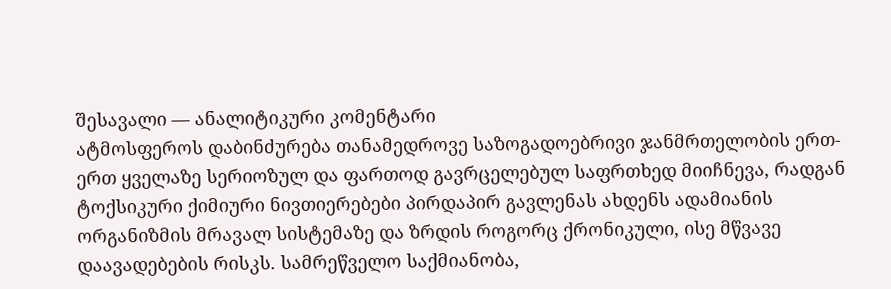შესავალი — ანალიტიკური კომენტარი
ატმოსფეროს დაბინძურება თანამედროვე საზოგადოებრივი ჯანმრთელობის ერთ-ერთ ყველაზე სერიოზულ და ფართოდ გავრცელებულ საფრთხედ მიიჩნევა, რადგან ტოქსიკური ქიმიური ნივთიერებები პირდაპირ გავლენას ახდენს ადამიანის ორგანიზმის მრავალ სისტემაზე და ზრდის როგორც ქრონიკული, ისე მწვავე დაავადებების რისკს. სამრეწველო საქმიანობა,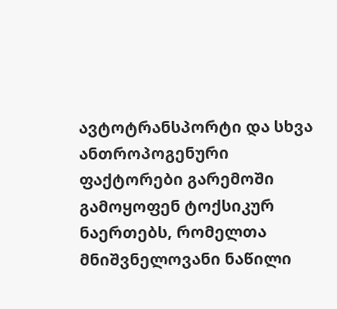ავტოტრანსპორტი და სხვა ანთროპოგენური ფაქტორები გარემოში გამოყოფენ ტოქსიკურ ნაერთებს, რომელთა მნიშვნელოვანი ნაწილი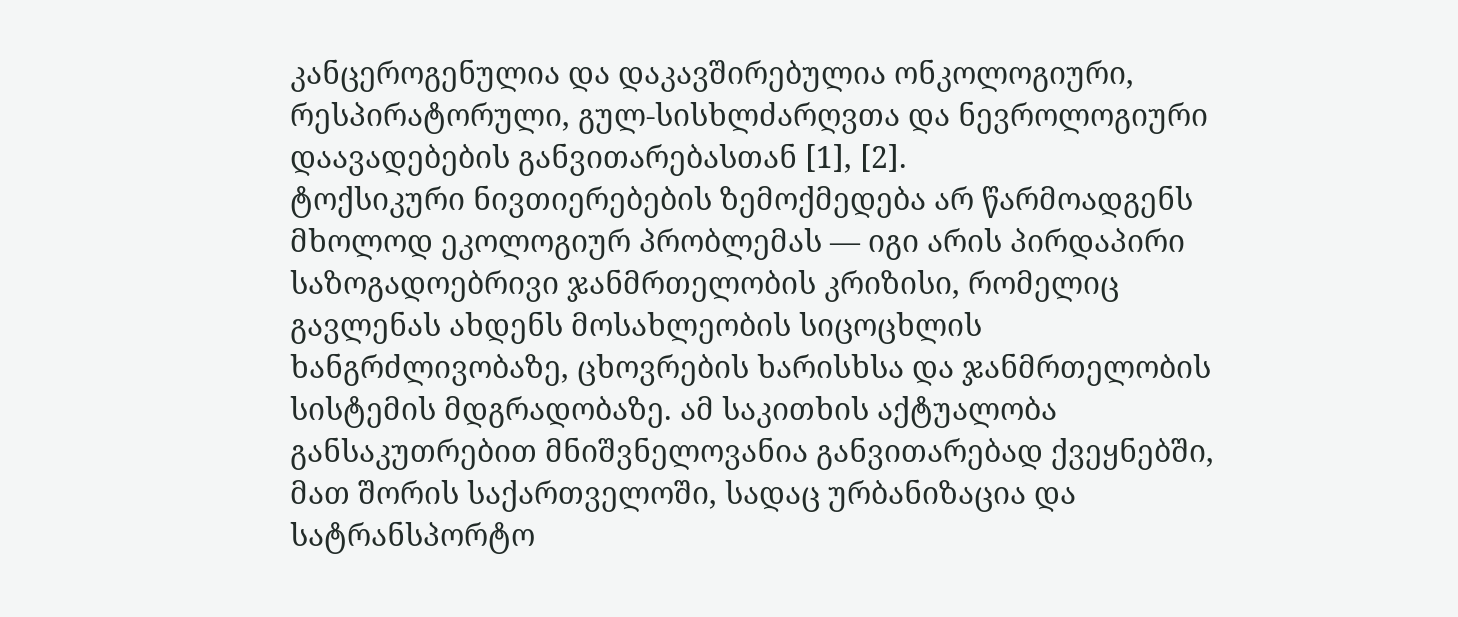კანცეროგენულია და დაკავშირებულია ონკოლოგიური, რესპირატორული, გულ-სისხლძარღვთა და ნევროლოგიური დაავადებების განვითარებასთან [1], [2].
ტოქსიკური ნივთიერებების ზემოქმედება არ წარმოადგენს მხოლოდ ეკოლოგიურ პრობლემას — იგი არის პირდაპირი საზოგადოებრივი ჯანმრთელობის კრიზისი, რომელიც გავლენას ახდენს მოსახლეობის სიცოცხლის ხანგრძლივობაზე, ცხოვრების ხარისხსა და ჯანმრთელობის სისტემის მდგრადობაზე. ამ საკითხის აქტუალობა განსაკუთრებით მნიშვნელოვანია განვითარებად ქვეყნებში, მათ შორის საქართველოში, სადაც ურბანიზაცია და სატრანსპორტო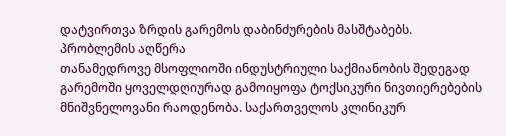დატვირთვა ზრდის გარემოს დაბინძურების მასშტაბებს.
პრობლემის აღწერა
თანამედროვე მსოფლიოში ინდუსტრიული საქმიანობის შედეგად გარემოში ყოველდღიურად გამოიყოფა ტოქსიკური ნივთიერებების მნიშვნელოვანი რაოდენობა. საქართველოს კლინიკურ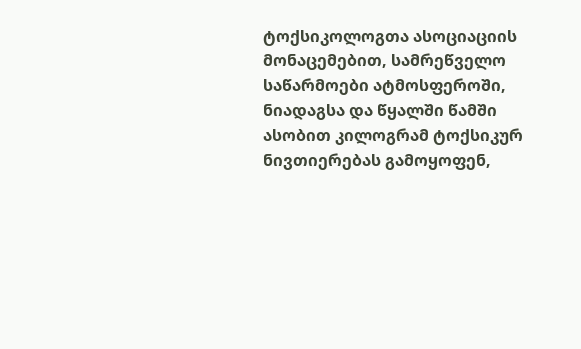ტოქსიკოლოგთა ასოციაციის მონაცემებით, სამრეწველო საწარმოები ატმოსფეროში, ნიადაგსა და წყალში წამში ასობით კილოგრამ ტოქსიკურ ნივთიერებას გამოყოფენ,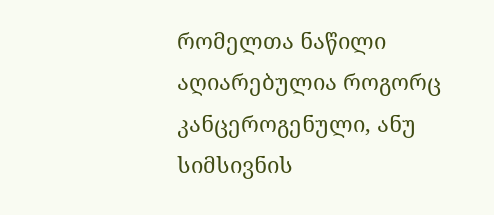რომელთა ნაწილი აღიარებულია როგორც კანცეროგენული, ანუ სიმსივნის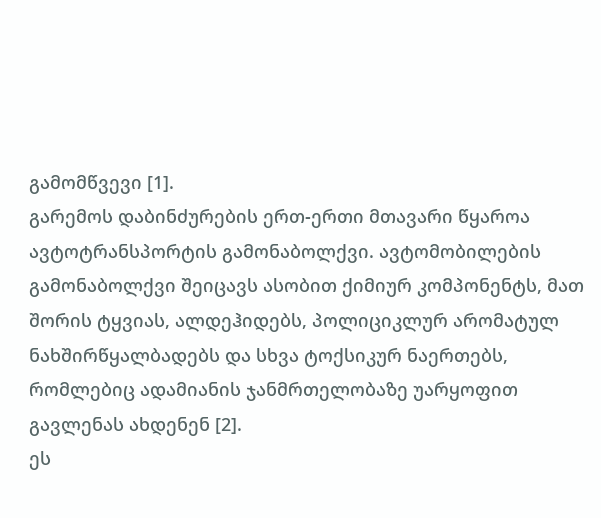გამომწვევი [1].
გარემოს დაბინძურების ერთ-ერთი მთავარი წყაროა ავტოტრანსპორტის გამონაბოლქვი. ავტომობილების გამონაბოლქვი შეიცავს ასობით ქიმიურ კომპონენტს, მათ შორის ტყვიას, ალდეჰიდებს, პოლიციკლურ არომატულ ნახშირწყალბადებს და სხვა ტოქსიკურ ნაერთებს, რომლებიც ადამიანის ჯანმრთელობაზე უარყოფით გავლენას ახდენენ [2].
ეს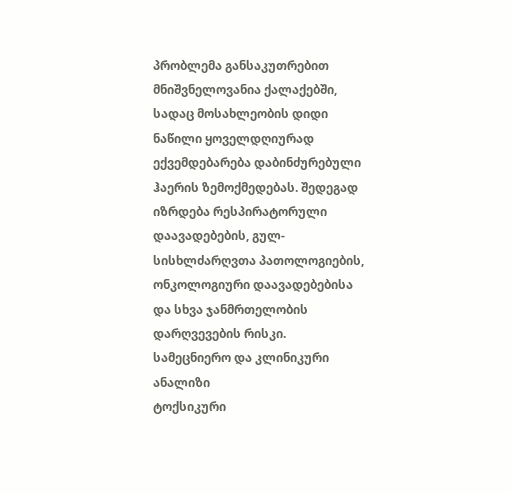პრობლემა განსაკუთრებით მნიშვნელოვანია ქალაქებში, სადაც მოსახლეობის დიდი ნაწილი ყოველდღიურად ექვემდებარება დაბინძურებული ჰაერის ზემოქმედებას. შედეგად იზრდება რესპირატორული დაავადებების, გულ-სისხლძარღვთა პათოლოგიების, ონკოლოგიური დაავადებებისა და სხვა ჯანმრთელობის დარღვევების რისკი.
სამეცნიერო და კლინიკური ანალიზი
ტოქსიკური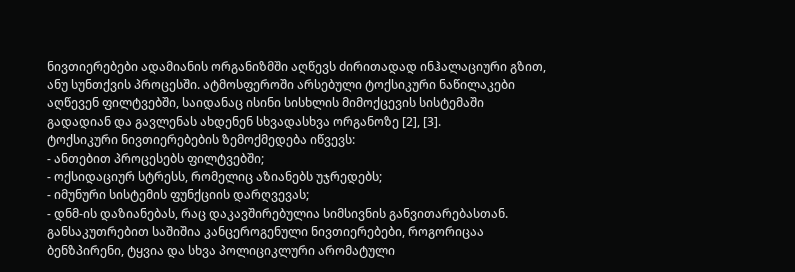ნივთიერებები ადამიანის ორგანიზმში აღწევს ძირითადად ინჰალაციური გზით, ანუ სუნთქვის პროცესში. ატმოსფეროში არსებული ტოქსიკური ნაწილაკები აღწევენ ფილტვებში, საიდანაც ისინი სისხლის მიმოქცევის სისტემაში გადადიან და გავლენას ახდენენ სხვადასხვა ორგანოზე [2], [3].
ტოქსიკური ნივთიერებების ზემოქმედება იწვევს:
- ანთებით პროცესებს ფილტვებში;
- ოქსიდაციურ სტრესს, რომელიც აზიანებს უჯრედებს;
- იმუნური სისტემის ფუნქციის დარღვევას;
- დნმ-ის დაზიანებას, რაც დაკავშირებულია სიმსივნის განვითარებასთან.
განსაკუთრებით საშიშია კანცეროგენული ნივთიერებები, როგორიცაა ბენზპირენი, ტყვია და სხვა პოლიციკლური არომატული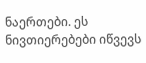ნაერთები. ეს ნივთიერებები იწვევს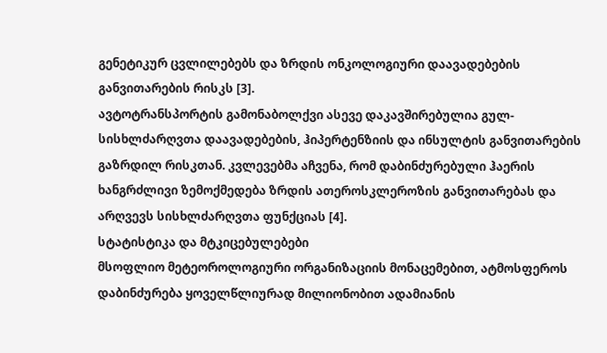გენეტიკურ ცვლილებებს და ზრდის ონკოლოგიური დაავადებების განვითარების რისკს [3].
ავტოტრანსპორტის გამონაბოლქვი ასევე დაკავშირებულია გულ-სისხლძარღვთა დაავადებების, ჰიპერტენზიის და ინსულტის განვითარების გაზრდილ რისკთან. კვლევებმა აჩვენა, რომ დაბინძურებული ჰაერის ხანგრძლივი ზემოქმედება ზრდის ათეროსკლეროზის განვითარებას და არღვევს სისხლძარღვთა ფუნქციას [4].
სტატისტიკა და მტკიცებულებები
მსოფლიო მეტეოროლოგიური ორგანიზაციის მონაცემებით, ატმოსფეროს დაბინძურება ყოველწლიურად მილიონობით ადამიანის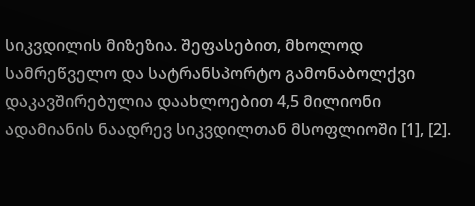სიკვდილის მიზეზია. შეფასებით, მხოლოდ სამრეწველო და სატრანსპორტო გამონაბოლქვი დაკავშირებულია დაახლოებით 4,5 მილიონი ადამიანის ნაადრევ სიკვდილთან მსოფლიოში [1], [2].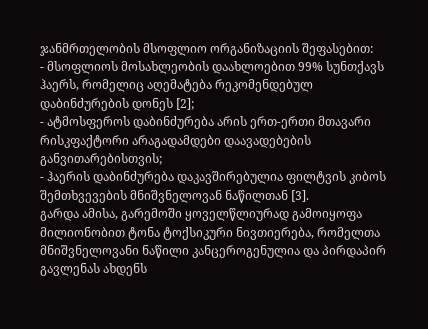ჯანმრთელობის მსოფლიო ორგანიზაციის შეფასებით:
- მსოფლიოს მოსახლეობის დაახლოებით 99% სუნთქავს ჰაერს, რომელიც აღემატება რეკომენდებულ დაბინძურების დონეს [2];
- ატმოსფეროს დაბინძურება არის ერთ-ერთი მთავარი რისკფაქტორი არაგადამდები დაავადებების განვითარებისთვის;
- ჰაერის დაბინძურება დაკავშირებულია ფილტვის კიბოს შემთხვევების მნიშვნელოვან ნაწილთან [3].
გარდა ამისა, გარემოში ყოველწლიურად გამოიყოფა მილიონობით ტონა ტოქსიკური ნივთიერება, რომელთა მნიშვნელოვანი ნაწილი კანცეროგენულია და პირდაპირ გავლენას ახდენს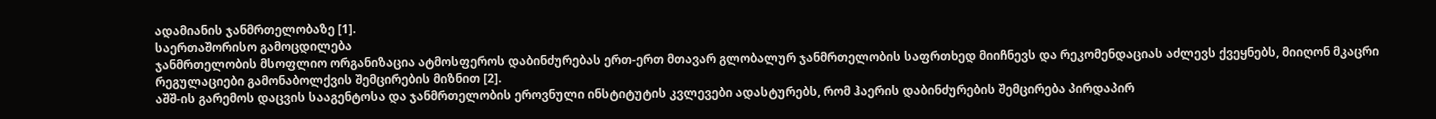ადამიანის ჯანმრთელობაზე [1].
საერთაშორისო გამოცდილება
ჯანმრთელობის მსოფლიო ორგანიზაცია ატმოსფეროს დაბინძურებას ერთ-ერთ მთავარ გლობალურ ჯანმრთელობის საფრთხედ მიიჩნევს და რეკომენდაციას აძლევს ქვეყნებს, მიიღონ მკაცრი რეგულაციები გამონაბოლქვის შემცირების მიზნით [2].
აშშ-ის გარემოს დაცვის სააგენტოსა და ჯანმრთელობის ეროვნული ინსტიტუტის კვლევები ადასტურებს, რომ ჰაერის დაბინძურების შემცირება პირდაპირ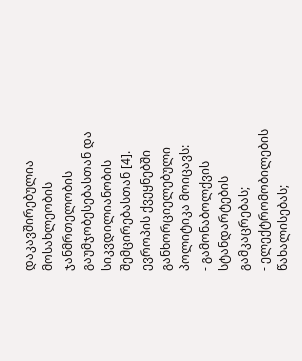დაკავშირებულია მოსახლეობის ჯანმრთელობის გაუმჯობესებასთან და სიკვდილიანობის შემცირებასთან [4].
ევროპის ქვეყნებში განხორციელებული პოლიტიკა მოიცავს:
- გამონაბოლქვის სტანდარტების გამკაცრებას;
- ელექტრომობილების წახალისებას;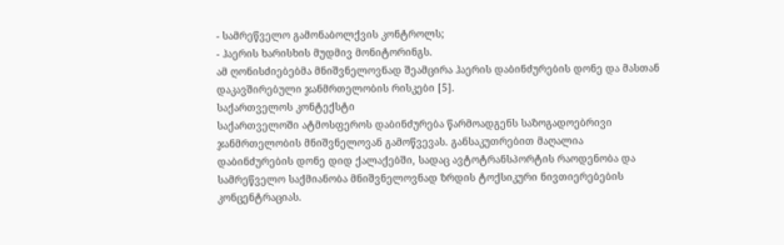- სამრეწველო გამონაბოლქვის კონტროლს;
- ჰაერის ხარისხის მუდმივ მონიტორინგს.
ამ ღონისძიებებმა მნიშვნელოვნად შეამცირა ჰაერის დაბინძურების დონე და მასთან დაკავშირებული ჯანმრთელობის რისკები [5].
საქართველოს კონტექსტი
საქართველოში ატმოსფეროს დაბინძურება წარმოადგენს საზოგადოებრივი ჯანმრთელობის მნიშვნელოვან გამოწვევას. განსაკუთრებით მაღალია დაბინძურების დონე დიდ ქალაქებში, სადაც ავტოტრანსპორტის რაოდენობა და სამრეწველო საქმიანობა მნიშვნელოვნად ზრდის ტოქსიკური ნივთიერებების კონცენტრაციას.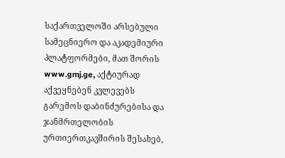საქართველოში არსებული სამეცნიერო და აკადემიური პლატფორმები, მათ შორის www.gmj.ge, აქტიურად აქვეყნებენ კვლევებს გარემოს დაბინძურებისა და ჯანმრთელობის ურთიერთკავშირის შესახებ,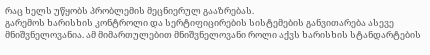რაც ხელს უწყობს პრობლემის მეცნიერულ გააზრებას.
გარემოს ხარისხის კონტროლი და სერტიფიცირების სისტემების განვითარება ასევე მნიშვნელოვანია. ამ მიმართულებით მნიშვნელოვანი როლი აქვს ხარისხის სტანდარტების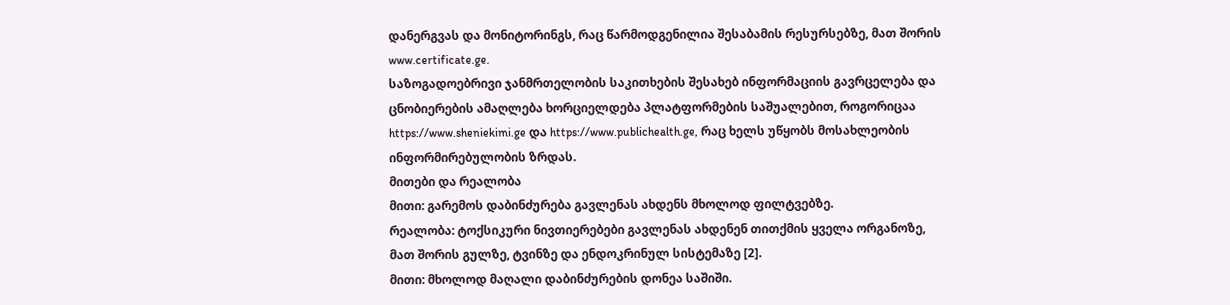დანერგვას და მონიტორინგს, რაც წარმოდგენილია შესაბამის რესურსებზე, მათ შორის www.certificate.ge.
საზოგადოებრივი ჯანმრთელობის საკითხების შესახებ ინფორმაციის გავრცელება და ცნობიერების ამაღლება ხორციელდება პლატფორმების საშუალებით, როგორიცაა https://www.sheniekimi.ge და https://www.publichealth.ge, რაც ხელს უწყობს მოსახლეობის ინფორმირებულობის ზრდას.
მითები და რეალობა
მითი: გარემოს დაბინძურება გავლენას ახდენს მხოლოდ ფილტვებზე.
რეალობა: ტოქსიკური ნივთიერებები გავლენას ახდენენ თითქმის ყველა ორგანოზე, მათ შორის გულზე, ტვინზე და ენდოკრინულ სისტემაზე [2].
მითი: მხოლოდ მაღალი დაბინძურების დონეა საშიში.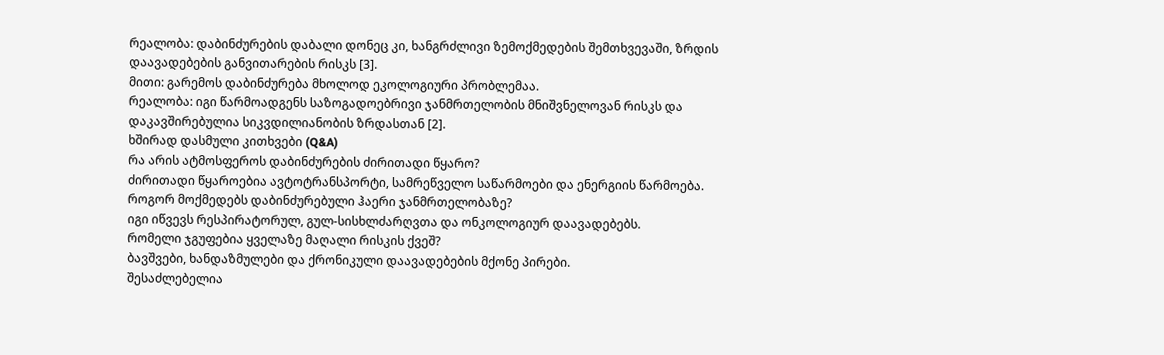რეალობა: დაბინძურების დაბალი დონეც კი, ხანგრძლივი ზემოქმედების შემთხვევაში, ზრდის დაავადებების განვითარების რისკს [3].
მითი: გარემოს დაბინძურება მხოლოდ ეკოლოგიური პრობლემაა.
რეალობა: იგი წარმოადგენს საზოგადოებრივი ჯანმრთელობის მნიშვნელოვან რისკს და დაკავშირებულია სიკვდილიანობის ზრდასთან [2].
ხშირად დასმული კითხვები (Q&A)
რა არის ატმოსფეროს დაბინძურების ძირითადი წყარო?
ძირითადი წყაროებია ავტოტრანსპორტი, სამრეწველო საწარმოები და ენერგიის წარმოება.
როგორ მოქმედებს დაბინძურებული ჰაერი ჯანმრთელობაზე?
იგი იწვევს რესპირატორულ, გულ-სისხლძარღვთა და ონკოლოგიურ დაავადებებს.
რომელი ჯგუფებია ყველაზე მაღალი რისკის ქვეშ?
ბავშვები, ხანდაზმულები და ქრონიკული დაავადებების მქონე პირები.
შესაძლებელია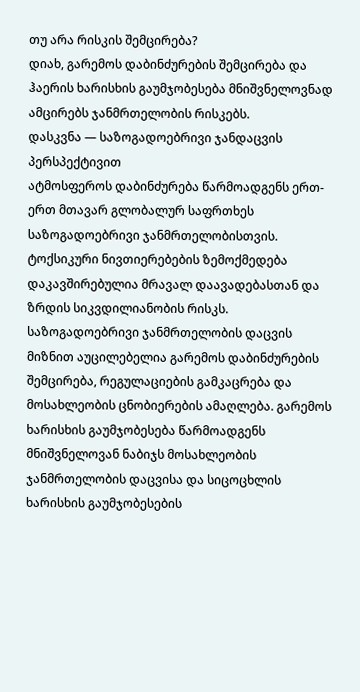თუ არა რისკის შემცირება?
დიახ, გარემოს დაბინძურების შემცირება და ჰაერის ხარისხის გაუმჯობესება მნიშვნელოვნად ამცირებს ჯანმრთელობის რისკებს.
დასკვნა — საზოგადოებრივი ჯანდაცვის პერსპექტივით
ატმოსფეროს დაბინძურება წარმოადგენს ერთ-ერთ მთავარ გლობალურ საფრთხეს საზოგადოებრივი ჯანმრთელობისთვის. ტოქსიკური ნივთიერებების ზემოქმედება დაკავშირებულია მრავალ დაავადებასთან და ზრდის სიკვდილიანობის რისკს.
საზოგადოებრივი ჯანმრთელობის დაცვის მიზნით აუცილებელია გარემოს დაბინძურების შემცირება, რეგულაციების გამკაცრება და მოსახლეობის ცნობიერების ამაღლება. გარემოს ხარისხის გაუმჯობესება წარმოადგენს მნიშვნელოვან ნაბიჯს მოსახლეობის ჯანმრთელობის დაცვისა და სიცოცხლის ხარისხის გაუმჯობესების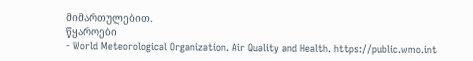მიმართულებით.
წყაროები
- World Meteorological Organization. Air Quality and Health. https://public.wmo.int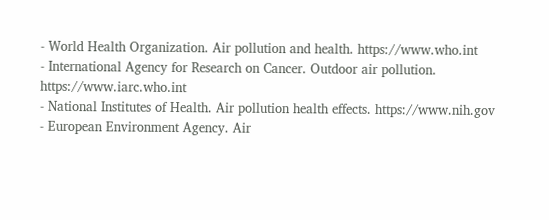- World Health Organization. Air pollution and health. https://www.who.int
- International Agency for Research on Cancer. Outdoor air pollution. https://www.iarc.who.int
- National Institutes of Health. Air pollution health effects. https://www.nih.gov
- European Environment Agency. Air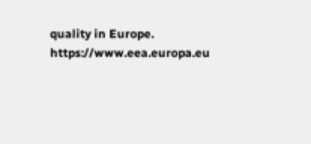quality in Europe. https://www.eea.europa.eu